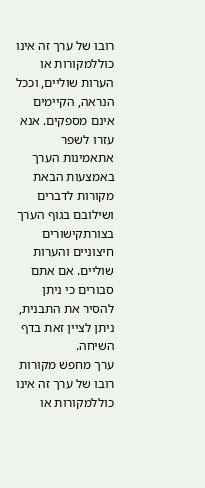רובו של ערך זה אינו כוללמקורות או הערות שוליים, וככל הנראה, הקיימים אינם מספקים. אנא עזרו לשפר אתאמינות הערך באמצעות הבאת מקורות לדברים ושילובם בגוף הערך בצורתקישורים חיצוניים והערות שוליים. אם אתם סבורים כי ניתן להסיר את התבנית, ניתן לציין זאת בדף השיחה.
ערך מחפש מקורות
רובו של ערך זה אינו כוללמקורות או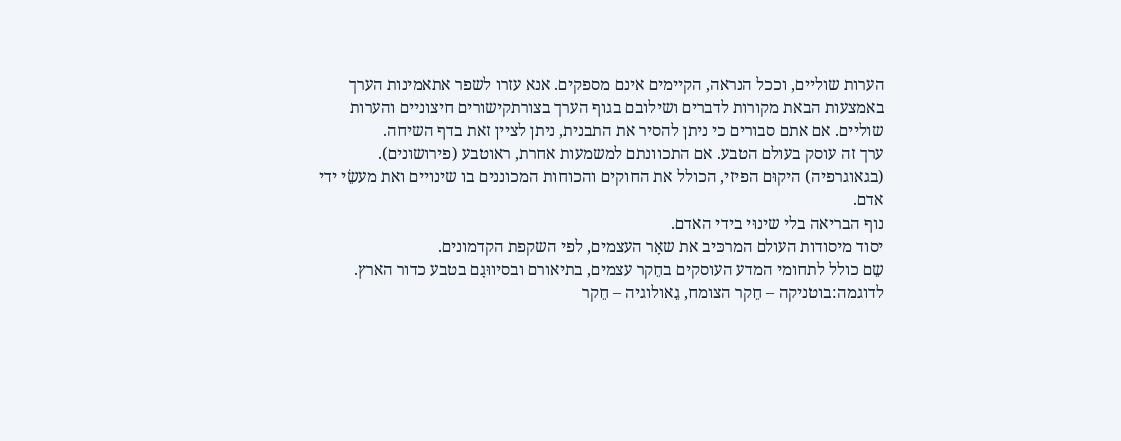הערות שוליים, וככל הנראה, הקיימים אינם מספקים. אנא עזרו לשפר אתאמינות הערך באמצעות הבאת מקורות לדברים ושילובם בגוף הערך בצורתקישורים חיצוניים והערות שוליים. אם אתם סבורים כי ניתן להסיר את התבנית, ניתן לציין זאת בדף השיחה.
ערך זה עוסק בעולם הטבע. אם התכוונתם למשמעות אחרת, ראוטבע (פירושונים).
(בגאוגרפיה) היקוּם הפיזי, הכולל את החוקים והכוחות המכוננים בו שינויים ואת מעשֵׂי ידי אדם.
נוף הבריאה בלי שינוּי בידי האדם.
יסוד מיסודות העולם המרכּיב את שאָר העצמים, לפי השקפת הקדמונים.
שֵם כולל לתחומי המדע העוסקים בחֵקר עצמים, בתיאורם ובסיווּגָם בטבע כדור הארץ. לדוגמה:בוטניקה – חֵקר הצומח, גֵאולוגיה – חֵקר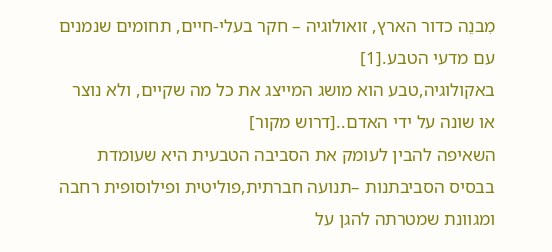מִבנֵה כדור הארץ, זואולוגיה – חקר בעלי-חיים, תחומים שנמנים עם מדעי הטבע.[1]
באקולוגיה,טבע הוא מושג המייצג את כל מה שקיים, ולא נוצר או שונה על ידי האדם..[דרוש מקור]
השאיפה להבין לעומק את הסביבה הטבעית היא שעומדת בבסיס הסביבתנות –תנועה חברתית,פוליטית ופילוסופית רחבה ומגוונת שמטרתה להגן על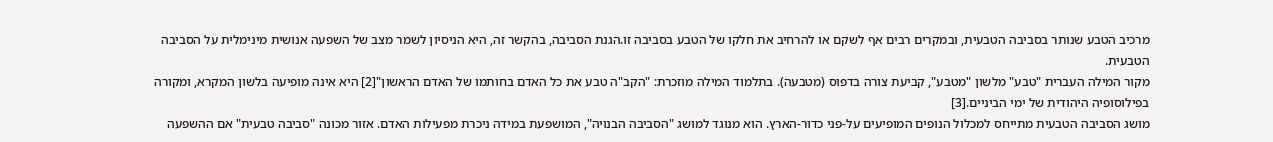מרכיב הטבע שנותר בסביבה הטבעית, ובמקרים רבים אף לשקם או להרחיב את חלקו של הטבע בסביבה זו.הגנת הסביבה, בהקשר זה, היא הניסיון לשמר מצב של השפעה אנושית מינימלית על הסביבה הטבעית.
מקור המילה העברית "טבע" מלשון "מטבע", קביעת צורה בדפוס (מטבעה). בתלמוד המילה מוזכרת: "הקב"ה טבע את כל האדם בחותמו של האדם הראשון"[2] היא אינה מופיעה בלשון המקרא, ומקורה בפילוסופיה היהודית של ימי הביניים.[3]
מושג הסביבה הטבעית מתייחס למכלול הנופים המופיעים על-פני כדור-הארץ. הוא מנוגד למושג "הסביבה הבנויה", המושפעת במידה ניכרת מפעילות האדם. אזור מכונה "סביבה טבעית" אם ההשפעה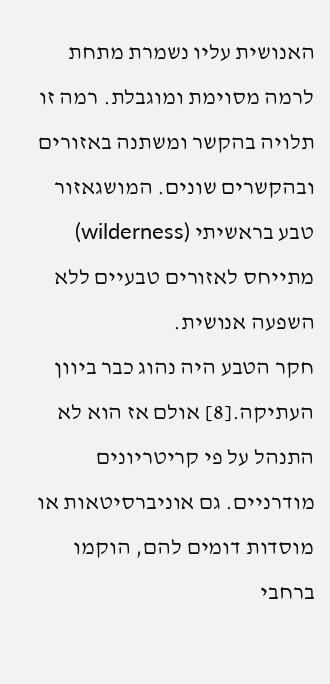האנושית עליו נשמרת מתחת לרמה מסוימת ומוגבלת. רמה זו תלויה בהקשר ומשתנה באזורים ובהקשרים שונים. המושגאזור טבע בראשיתי (wilderness) מתייחס לאזורים טבעיים ללא השפעה אנושית.
חקר הטבע היה נהוג כבר ביוון העתיקה.[8] אולם אז הוא לא התנהל על פי קריטריונים מודרניים. גם אוניברסיטאות או מוסדות דומים להם, הוקמו ברחבי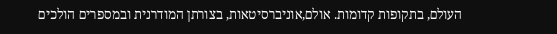העולם, בתקופות קדומות. אולם,אוניברסיטאות, בצורתן המודרנית ובמספרים הולכים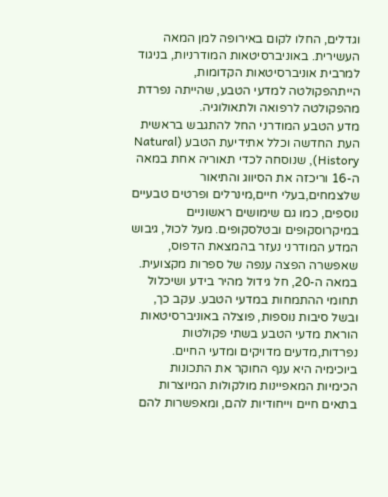וגדלים, החלו לקום באירופה למן המאה העשירית. באוניברסיטאות המודרניות, בניגוד למרבית אוניברסיטאות הקדומות, הייתהפקולטה למדעי הטבע, שהייתה נפרדת מהפקולטה לרפואה ולתאולוגיה.
מדע הטבע המודרני החל להתגבש בראשית העת החדשה וכלל אתידיעת הטבע (Natural History), שנוסחה לכדי תאוריה אחת במאה ה-16 וריכזה את הסיווג והתיאור שלצמחים,בעלי חיים,מינרלים ופרטים טבעיים נוספים, כמו גם שימושים ראשוניים במיקרוסקופים ובטלסקופים. מעל לכול, גיבוש המדע המודרני נעזר בהמצאת הדפוס, שאפשרה הפצה ענפה של ספרות מקצועית.
במאה ה-20, חל גידול מהיר בידע ושיכלול תחומי ההתמחות במדעי הטבע. עקב כך, ובשל סיבות נוספות, פוצלה באוניברסיטאות הוראת מדעי הטבע בשתי פקולטות נפרדות,מדעים מדויקים ומדעי החיים.
ביוכימיה היא ענף החוקר את התכונות הכימיות המאפיינות מולקולות המיוצרות בתאים חיים וייחודיות להם, ומאפשרות להם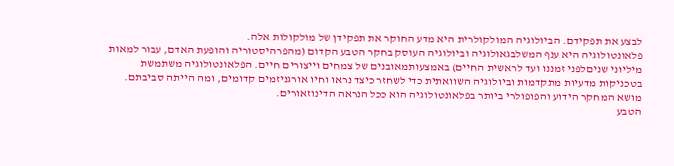לבצע את תפקידם. הביולוגיה המולקולרית היא מדע החוקר את תפקידן של מולקולות אלה.
פלאונטולוגיה היא ענף המשלבגאולוגיה וביולוגיה העוסק בחקר הטבע הקדום (מהפרהיסטוריה והופעת האדם, עבור למאות מיליוני שניםלפני זמננו ועד לראשית החיים) באמצעותמאובנים של צמחים וייצורים חיים. הפלאונטולוגיה משתמשת בטכניקות מדעיות מתקדמות וביולוגיה השוואתית כדי לשחזר כיצד נראו וחיו אורגניזמים קדומים, ומה הייתה סביבתם. מושא המחקר הידוע והפופולרי ביותר בפלאונטולוגיה הוא ככל הנראה הדינוזאורים.
הטבע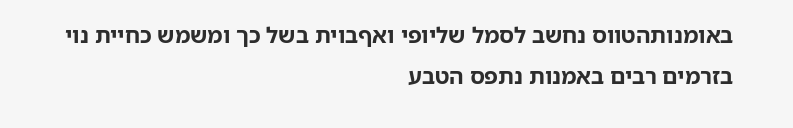באומנותהטווס נחשב לסמל שליופי ואףבוית בשל כך ומשמש כחיית נוי
בזרמים רבים באמנות נתפס הטבע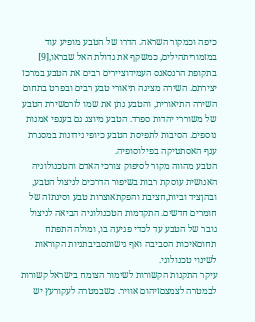כיפה וכמקור השראה. הדרו של הטבע מופיע עוד במזמוריתהילים, כמשקף את גדולת האל שבראו,[9] בתקופת הרנסאנס העמידוציירים רבים את הטבע במרכז יצירתם. השירה מציגה תיאורי טבע רבים ובפרט בתחום השירה התיאורית, והטבע נתן את שמו לזרםשירת הטבע של משוררי יהדות ספרד. הטבע מיוצג גם בענפי אמנות נוספים. הסיבות לתפיסת הטבע כיופי נידונות במסגרת ענף האסתטיקה בפילוסופיה.
הטבע מהווה מקור לסיפוק צורכי האדם והטכנולוגיה האנושית עוסקת רבות בשיפור הדרכים לניצול הטבע, ובהןציד וביות,חציבת והפקתאוצרות טבע וסינתזה של חומרים חדשים. התקדמות הטכנולוגיה הביאה לניצול גובר של הטבע עד לכדי פגיעה בו, ומולה התפתח תחוםאיכות הסביבה ואף גישותסביבתניות הקוראות לשינוי טכנולוגי.
עיקר התקנות הקשורות לשימור הצומח בישראל קשורות לבמטרה לצמצםזיהום אוויר. כשבמטרה לעקורעץ יש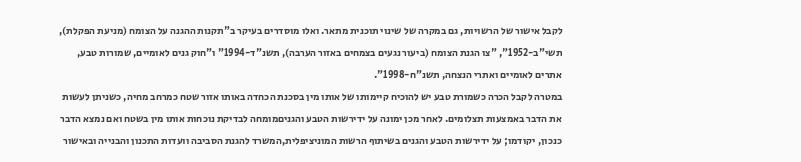לקבל אישור של הרשויות, גם במקרה של שינוי תוכנית מתאר. ואלו מוסדרים בעיקר ב"תקנות ההגנה על הצומח (מניעת הפקלת), תשי"ב-1952", "צו הגנת הצומח (ביעור נגעים בצמחים באזור הערבה), תשנ"ד-1994" ו"חוק גנים לאומיים, שמורות טבע, אתרים לאומיים ואתרי הנצחה, תשנ"ח-1998".
במטרה לקבל הכרה כשמורת טבע יש להוכיח קיימותו של אותו מין בסכנת הכחדה באותו אזור שטח כמרחב מחיה, כשניתן לעשות את הדבר באמצעות תצלומים. לאחר מכן ימונה על ידירשות הטבע והגניםמומחה לבדיקת נוכחות אותו מין בשטח ואם נמצא הדבר כנכון, יקודמו; על ידירשות הטבע והגנים בשיתוף הרשות המוניציפלית,המשרד להגנת הסביבה וועדות התכנון והבנייה ובאישור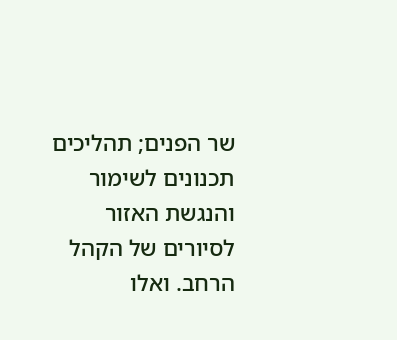שר הפנים; תהליכים תכנונים לשימור והנגשת האזור לסיורים של הקהל הרחב. ואלו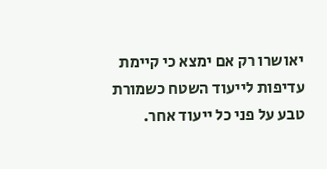יאושרו רק אם ימצא כי קיימת עדיפות לייעוד השטח כשמורת טבע על פני כל ייעוד אחר.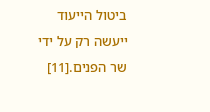ביטול הייעוד ייעשה רק על ידי שר הפנים.[11]